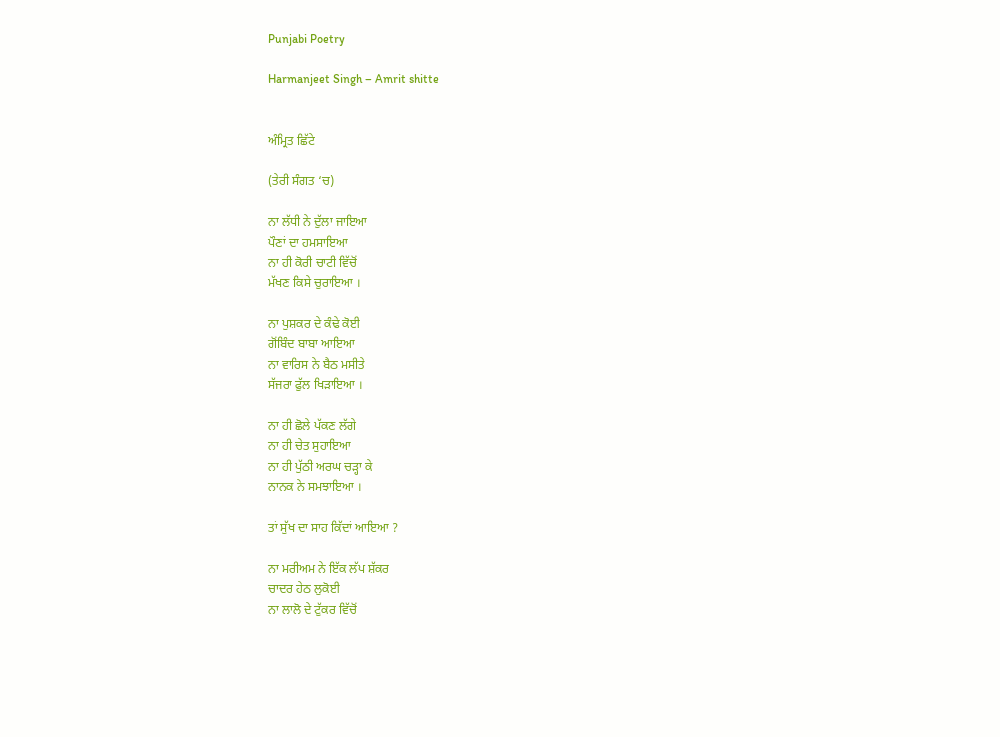Punjabi Poetry

Harmanjeet Singh – Amrit shitte


ਅੰਮ੍ਰਿਤ ਛਿੱਟੇ

(ਤੇਰੀ ਸੰਗਤ ‘ਚ)

ਨਾ ਲੱਧੀ ਨੇ ਦੁੱਲਾ ਜਾਇਆ
ਪੌਣਾਂ ਦਾ ਹਮਸਾਇਆ
ਨਾ ਹੀ ਕੋਰੀ ਚਾਟੀ ਵਿੱਚੋਂ
ਮੱਖਣ ਕਿਸੇ ਚੁਰਾਇਆ ।

ਨਾ ਪੁਸ਼ਕਰ ਦੇ ਕੰਢੇ ਕੋਈ
ਗੋਂਬਿੰਦ ਬਾਬਾ ਆਇਆ
ਨਾ ਵਾਰਿਸ ਨੇ ਬੈਠ ਮਸੀਤੇ
ਸੱਜਰਾ ਫੁੱਲ ਖਿੜਾਇਆ ।

ਨਾ ਹੀ ਛੋਲੇ ਪੱਕਣ ਲੱਗੇ
ਨਾ ਹੀ ਚੇਤ ਸੁਹਾਇਆ
ਨਾ ਹੀ ਪੁੱਠੀ ਅਰਘ ਚੜ੍ਹਾ ਕੇ
ਨਾਨਕ ਨੇ ਸਮਝਾਇਆ ।

ਤਾਂ ਸੁੱਖ ਦਾ ਸਾਹ ਕਿੱਦਾਂ ਆਇਆ ?

ਨਾ ਮਰੀਅਮ ਨੇ ਇੱਕ ਲੱਪ ਸ਼ੱਕਰ
ਚਾਦਰ ਹੇਠ ਲੁਕੋਈ
ਨਾ ਲਾਲੋ ਦੇ ਟੁੱਕਰ ਵਿੱਚੋਂ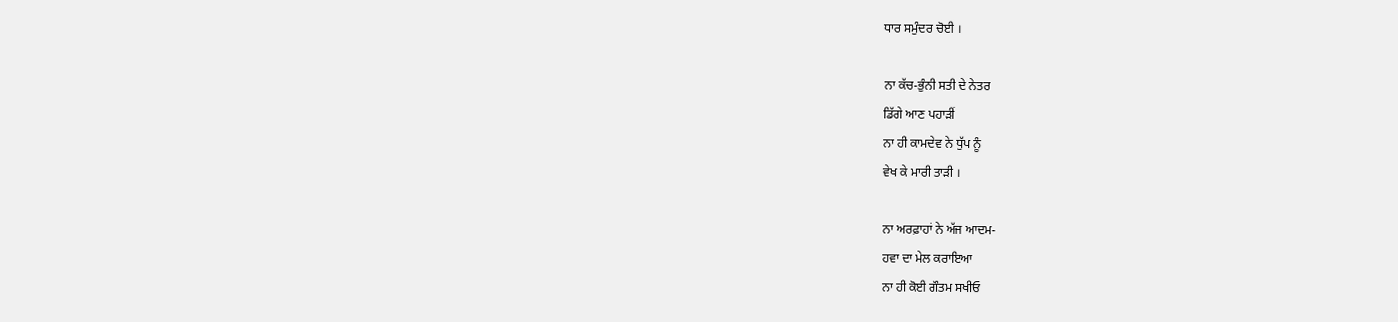ਧਾਰ ਸਮੁੰਦਰ ਚੋਈ ।

ਨਾ ਕੱਚ-ਭੁੰਨੀ ਸਤੀ ਦੇ ਨੇਤਰ
ਡਿੱਗੇ ਆਣ ਪਹਾੜੀਂ
ਨਾ ਹੀ ਕਾਮਦੇਵ ਨੇ ਧੁੱਪ ਨੂੰ
ਵੇਖ ਕੇ ਮਾਰੀ ਤਾੜੀ ।

ਨਾ ਅਰਫ਼ਾਹਾਂ ਨੇ ਅੱਜ ਆਦਮ-
ਹਵਾ ਦਾ ਮੇਲ ਕਰਾਇਆ
ਨਾ ਹੀ ਕੋਈ ਗੌਤਮ ਸਖੀਓ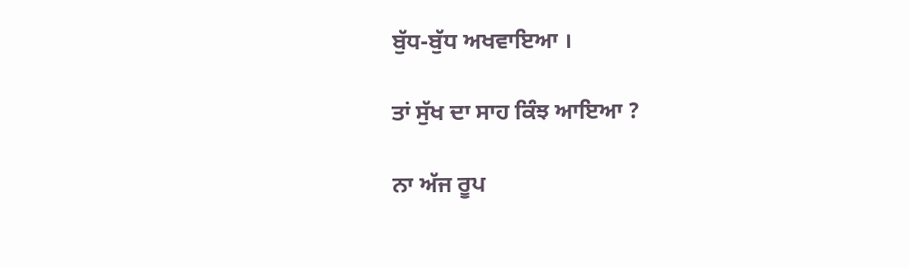ਬੁੱਧ-ਬੁੱਧ ਅਖਵਾਇਆ ।

ਤਾਂ ਸੁੱਖ ਦਾ ਸਾਹ ਕਿੰਝ ਆਇਆ ?

ਨਾ ਅੱਜ ਰੂਪ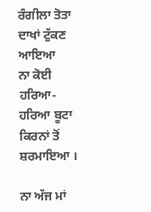ਰੰਗੀਲਾ ਤੋਤਾ
ਦਾਖਾਂ ਟੁੱਕਣ ਆਇਆ
ਨਾ ਕੋਈ ਹਰਿਆ-ਹਰਿਆ ਬੂਟਾ
ਕਿਰਨਾਂ ਤੋਂ ਸ਼ਰਮਾਇਆ ।

ਨਾ ਅੱਜ ਮਾਂ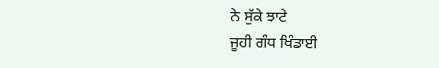ਨੇ ਸੁੱਕੇ ਝਾਟੇ
ਜੂਹੀ ਗੰਧ ਖਿੰਡਾਈ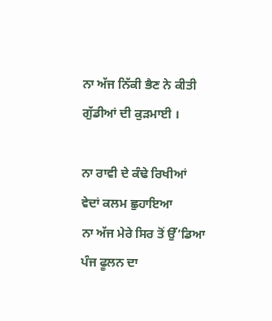ਨਾ ਅੱਜ ਨਿੱਕੀ ਭੈਣ ਨੇ ਕੀਤੀ
ਗੁੱਡੀਆਂ ਦੀ ਕੁੜਮਾਈ ।

ਨਾ ਰਾਵੀ ਦੇ ਕੰਢੇ ਰਿਖੀਆਂ
ਵੇਦਾਂ ਕਲਮ ਛੁਹਾਇਆ
ਨਾ ਅੱਜ ਮੇਰੇ ਸਿਰ ਤੋਂ ਉੱ’ਡਿਆ
ਪੰਜ ਫੂਲਨ ਦਾ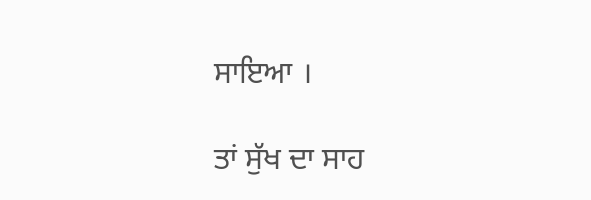ਸਾਇਆ ।

ਤਾਂ ਸੁੱਖ ਦਾ ਸਾਹ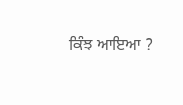ਕਿੰਝ ਆਇਆ ?